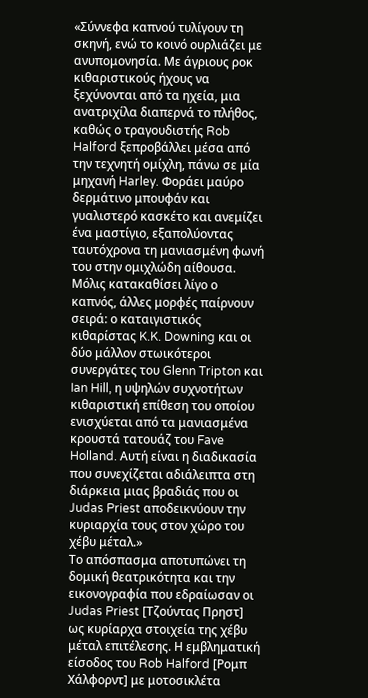«Σύννεφα καπνού τυλίγουν τη σκηνή, ενώ το κοινό ουρλιάζει με ανυπομονησία. Με άγριους ροκ κιθαριστικούς ήχους να ξεχύνονται από τα ηχεία, μια ανατριχίλα διαπερνά το πλήθος, καθώς ο τραγουδιστής Rob Halford ξεπροβάλλει μέσα από την τεχνητή ομίχλη, πάνω σε μία μηχανή Harley. Φοράει μαύρο δερμάτινο μπουφάν και γυαλιστερό κασκέτο και ανεμίζει ένα μαστίγιο, εξαπολύοντας ταυτόχρονα τη μανιασμένη φωνή του στην ομιχλώδη αίθουσα. Μόλις κατακαθίσει λίγο ο καπνός, άλλες μορφές παίρνουν σειρά: ο καταιγιστικός κιθαρίστας K.K. Downing και οι δύο μάλλον στωικότεροι συνεργάτες του Glenn Tripton και Ian Hill, η υψηλών συχνοτήτων κιθαριστική επίθεση του οποίου ενισχύεται από τα μανιασμένα κρουστά τατουάζ του Fave Holland. Αυτή είναι η διαδικασία που συνεχίζεται αδιάλειπτα στη διάρκεια μιας βραδιάς που οι Judas Priest αποδεικνύουν την κυριαρχία τους στον χώρο του χέβυ μέταλ.»
Το απόσπασμα αποτυπώνει τη δομική θεατρικότητα και την εικονογραφία που εδραίωσαν οι Judas Priest [Τζούντας Πρηστ] ως κυρίαρχα στοιχεία της χέβυ μέταλ επιτέλεσης. Η εμβληματική είσοδος του Rob Halford [Ρομπ Χάλφορντ] με μοτοσικλέτα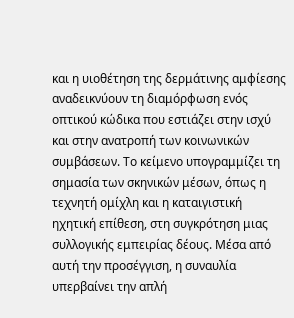και η υιοθέτηση της δερμάτινης αμφίεσης αναδεικνύουν τη διαμόρφωση ενός οπτικού κώδικα που εστιάζει στην ισχύ και στην ανατροπή των κοινωνικών συμβάσεων. Το κείμενο υπογραμμίζει τη σημασία των σκηνικών μέσων, όπως η τεχνητή ομίχλη και η καταιγιστική ηχητική επίθεση, στη συγκρότηση μιας συλλογικής εμπειρίας δέους. Μέσα από αυτή την προσέγγιση, η συναυλία υπερβαίνει την απλή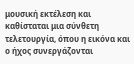μουσική εκτέλεση και καθίσταται μια σύνθετη τελετουργία, όπου η εικόνα και ο ήχος συνεργάζονται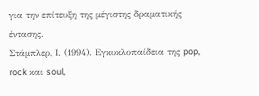για την επίτευξη της μέγιστης δραματικής έντασης.
Στάμπλερ, Ι. (1994). Εγκυκλοπαίδεια της pop, rock και soul,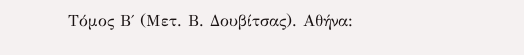Τόμος Β΄ (Μετ. Β. Δουβίτσας). Αθήνα: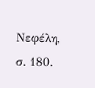Νεφέλη, σ. 180.